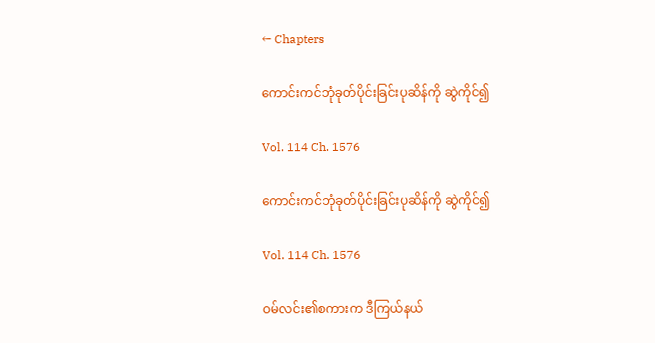← Chapters

ကောင်းကင်ဘုံခုတ်ပိုင်းခြင်းပုဆိန်ကို ဆွဲကိုင်၍

Vol. 114 Ch. 1576

ကောင်းကင်ဘုံခုတ်ပိုင်းခြင်းပုဆိန်ကို ဆွဲကိုင်၍

Vol. 114 Ch. 1576

ဝမ်လင်း၏စကားက ဒီကြယ်နယ်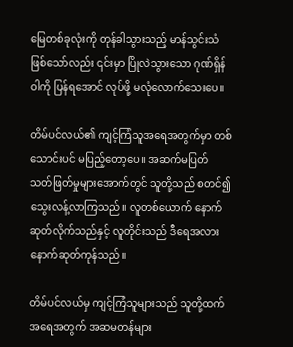မြေတစ်ခုလုံးကို တုန်ခါသွားသည့် မာန်သွင်းသံ ဖြစ်သော်လည်း ၎င်းမှာ ပြိုလဲသွားသော ဂုဏ်ရှိန်ဝါကို ပြန်ရအောင် လုပ်ဖို့ မလုံလောက်သေးပေ။

တိမ်ပင်လယ်၏ ကျင့်ကြံသူအရေအတွက်မှာ တစ်သောင်းပင် မပြည့်တော့ပေ။ အဆက်မပြတ် သတ်ဖြတ်မှုများအောက်တွင် သူတို့သည် စတင်၍ သွေးလန့်လာကြသည်။ လူတစ်ယောက် နောက်ဆုတ်လိုက်သည်နှင့် လူတိုင်းသည် ဒီရေအလား နောက်ဆုတ်ကုန်သည်။

တိမ်ပင်လယ်မှ ကျင့်ကြံသူများသည် သူတို့ထက် အရေအတွက် အဆမတန်များ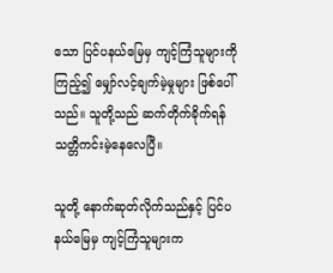သော ပြင်ပနယ်မြေမှ ကျင့်ကြံသူများကို ကြည့်၍ မျှော်လင့်ချက်မဲ့မှုများ ဖြစ်ပေါ်သည်။ သူတို့သည် ဆက်တိုက်ခိုက်ရန် သတ္တိကင်းမဲ့နေလေပြီ။

သူတို့ နောက်ဆုတ်လိုက်သည်နှင့် ပြင်ပနယ်မြေမှ ကျင့်ကြံသူများက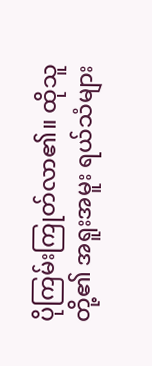ပိုကြမ်းကြုတ်လာ၏။ ထိုသူတို့၏ အရူးအမူး ရယ်သံများ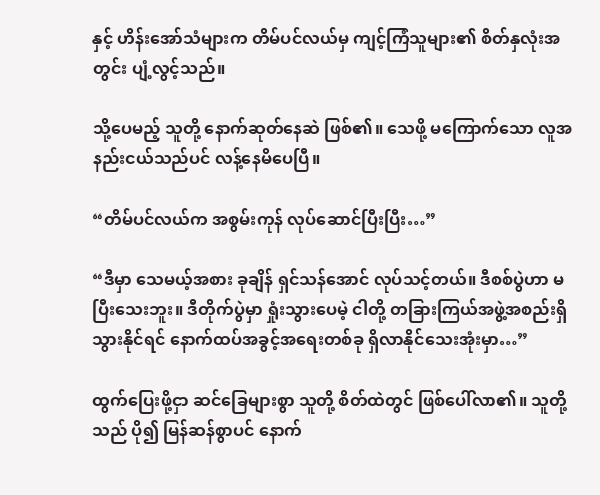နှင့် ဟိန်းအော်သံများက တိမ်ပင်လယ်မှ ကျင့်ကြံသူများ၏ စိတ်နှလုံးအတွင်း ပျံ့လွင့်သည်။

သို့ပေမည့် သူတို့ နောက်ဆုတ်နေဆဲ ဖြစ်၏။ သေဖို့ မကြောက်သော လူအနည်းငယ်သည်ပင် လန့်နေမိပေပြီ။

“တိမ်ပင်လယ်က အစွမ်းကုန် လုပ်ဆောင်ပြီးပြီး…”

“ဒီမှာ သေမယ့်အစား ခုချိန် ရှင်သန်အောင် လုပ်သင့်တယ်။ ဒီစစ်ပွဲဟာ မပြီးသေးဘူး။ ဒီတိုက်ပွဲမှာ ရှုံးသွားပေမဲ့ ငါတို့ တခြားကြယ်အဖွဲ့အစည်းရှိ သွားနိုင်ရင် နောက်ထပ်အခွင့်အရေးတစ်ခု ရှိလာနိုင်သေးအုံးမှာ…”

ထွက်ပြေးဖို့ငှာ ဆင်ခြေများစွာ သူတို့ စိတ်ထဲတွင် ဖြစ်ပေါ်လာ၏။ သူတို့သည် ပို၍ မြန်ဆန်စွာပင် နောက်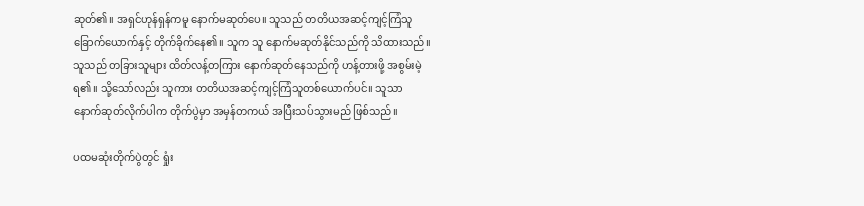ဆုတ်၏။ အရှင်ဟုန်ရှန်ကမူ နောက်မဆုတ်ပေ။ သူသည် တတိယအဆင့်ကျင့်ကြံသူ ခြောက်ယောက်နှင့် တိုက်ခိုက်နေ၏။ သူက သူ နောက်မဆုတ်နိုင်သည်ကို သိထားသည်။ သူသည် တခြားသူများ ထိတ်လန့်တကြား နောက်ဆုတ်နေသည်ကို ဟန့်တားဖို့ အစွမ်းမဲ့ရ၏။ သို့သော်လည်း သူကား တတိယအဆင့်ကျင့်ကြံသူတစ်ယောက်ပင်။ သူသာ နောက်ဆုတ်လိုက်ပါက တိုက်ပွဲမှာ အမှန်တကယ် အပြီးသပ်သွားမည် ဖြစ်သည်။

ပထမဆုံးတိုက်ပွဲတွင် ရှုံး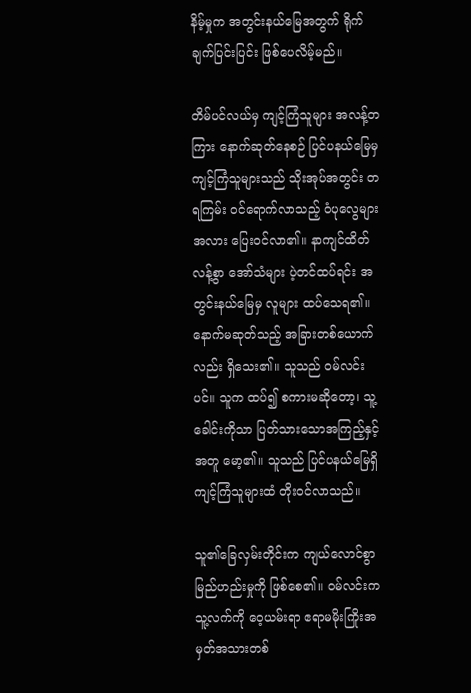နိမ့်မှုက အတွင်းနယ်မြေအတွက် ရိုက်ချက်ပြင်းပြင်း ဖြစ်ပေလိမ့်မည်။

တိမ်ပင်လယ်မှ ကျင့်ကြံသူများ အလန့်တကြား နောက်ဆုတ်နေစဉ် ပြင်ပနယ်မြေမှ ကျင့်ကြံသူများသည် သိုးအုပ်အတွင်း တရကြမ်း ဝင်ရောက်လာသည့် ဝံပုလွေများအလား ပြေးဝင်လာ၏။ နာကျင်ထိတ်လန့်စွာ အော်သံများ ပဲ့တင်ထပ်ရင်း အတွင်းနယ်မြေမှ လူများ ထပ်သေရ၏။ နောက်မဆုတ်သည့် အခြားတစ်ယောက်လည်း ရှိသေး၏။ သူသည် ဝမ်လင်းပင်။ သူက ထပ်၍ စကားမဆိုတော့၊ သူ့ခေါင်းကိုသာ ပြတ်သားသောအကြည့်နှင့်အတူ မော့၏။ သူသည် ပြင်ပနယ်မြေရှိ ကျင့်ကြံသူများထံ တိုးဝင်လာသည်။

သူ၏ခြေလှမ်းတိုင်းက ကျယ်လောင်စွာ မြည်ဟည်းမှုကို ဖြစ်စေ၏။ ဝမ်လင်းက သူ့လက်ကို ဝေ့ယမ်းရာ ဧရာမမိုးကြိုးအမှတ်အသားတစ်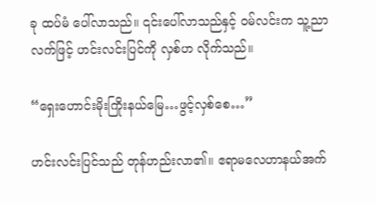ခု ထပ်မံ ပေါ်လာသည်။ ၎င်းပေါ်လာသည်နှင့် ဝမ်လင်းက သူ့ညာလက်ဖြင့် ဟင်းလင်းပြင်ကို လှစ်ဟ လိုက်သည်။

“ရှေးဟောင်းမိုးကြိုးနယ်မြေ…ဖွင့်လှစ်စေ…”

ဟင်းလင်းပြင်သည် တုန်ဟည်းလာ၏။ ဧရာမလေဟာနယ်အက်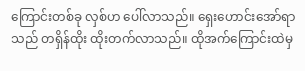ကြောင်းတစ်ခု လှစ်ဟ ပေါ်လာသည်။ ရှေးဟောင်းအော်ရာသည် တရှိန်ထိုး ထိုးတက်လာသည်။ ထိုအက်ကြောင်းထဲမှ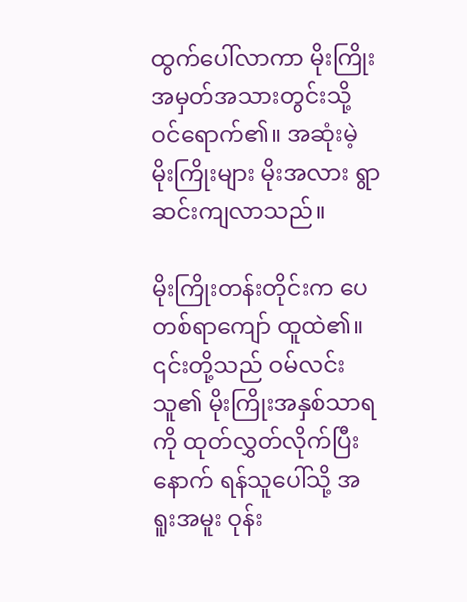ထွက်ပေါ်လာကာ မိုးကြိုးအမှတ်အသားတွင်းသို့ ဝင်ရောက်၏။ အဆုံးမဲ့မိုးကြိုးများ မိုးအလား ရွာဆင်းကျလာသည်။

မိုးကြိုးတန်းတိုင်းက ပေတစ်ရာကျော် ထူထဲ၏။ ၎င်းတို့သည် ဝမ်လင်း သူ၏ မိုးကြိုးအနှစ်သာရကို ထုတ်လွှတ်လိုက်ပြီးနောက် ရန်သူပေါ်သို့ အရူးအမူး ဝုန်း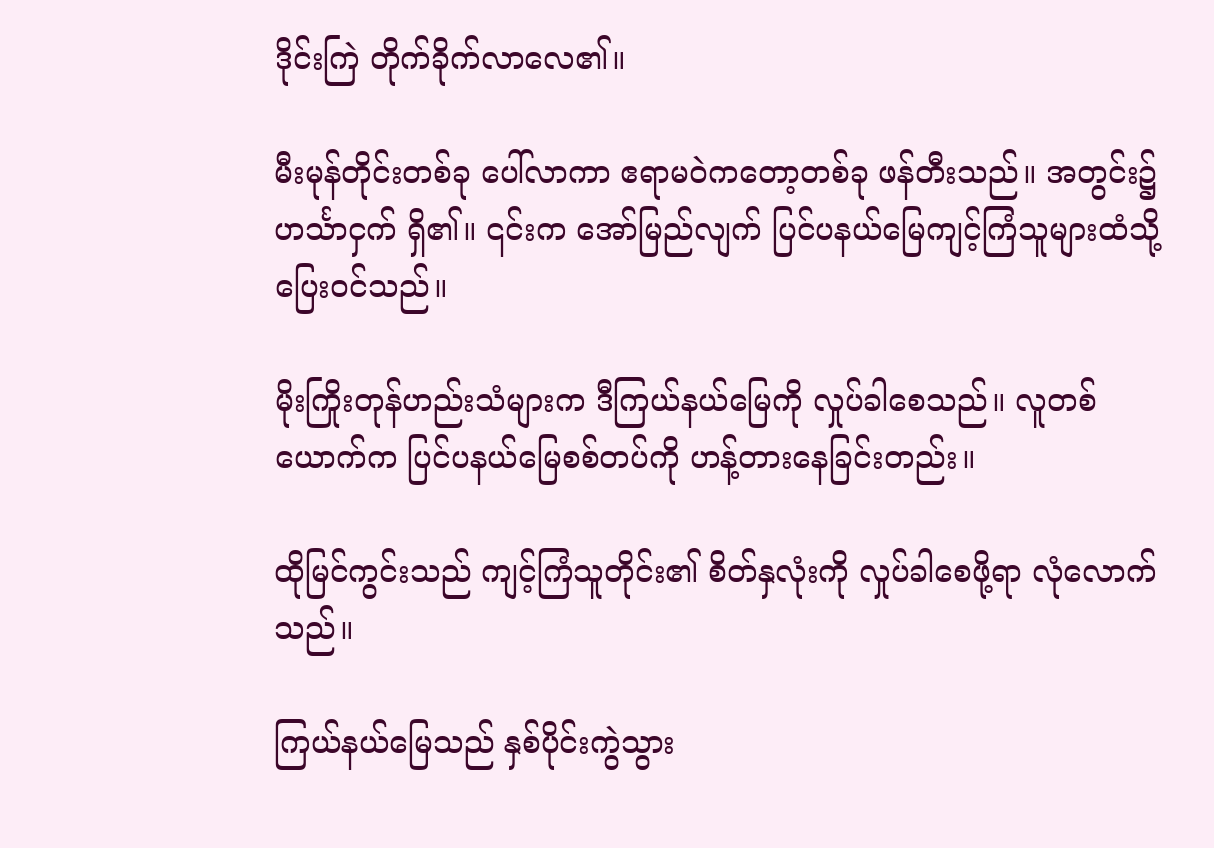ဒိုင်းကြဲ တိုက်ခိုက်လာလေ၏။

မီးမုန်တိုင်းတစ်ခု ပေါ်လာကာ ဧရာမဝဲကတော့တစ်ခု ဖန်တီးသည်။ အတွင်း၌ ဟင်္သာငှက် ရှိ၏။ ၎င်းက အော်မြည်လျက် ပြင်ပနယ်မြေကျင့်ကြံသူများထံသို့ ပြေးဝင်သည်။

မိုးကြိုးတုန်ဟည်းသံများက ဒီကြယ်နယ်မြေကို လှုပ်ခါစေသည်။ လူတစ်ယောက်က ပြင်ပနယ်မြေစစ်တပ်ကို ဟန့်တားနေခြင်းတည်း။

ထိုမြင်ကွင်းသည် ကျင့်ကြံသူတိုင်း၏ စိတ်နှလုံးကို လှုပ်ခါစေဖို့ရာ လုံလောက်သည်။

ကြယ်နယ်မြေသည် နှစ်ပိုင်းကွဲသွား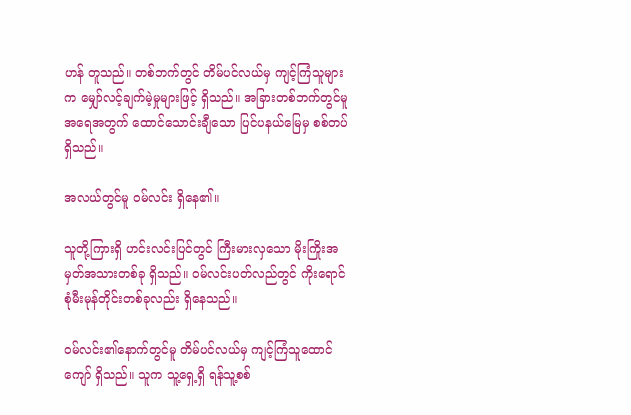ဟန် တူသည်။ တစ်ဘက်တွင် တိမ်ပင်လယ်မှ ကျင့်ကြံသူများက မျှော်လင့်ချက်မဲ့မှုများဖြင့် ရှိသည်။ အခြားတစ်ဘက်တွင်မူ အရေအတွက် ထောင်သောင်းချီသော ပြင်ပနယ်မြေမှ စစ်တပ်ရှိသည်။

အလယ်တွင်မူ ဝမ်လင်း ရှိနေ၏။

သူတို့ကြားရှိ ဟင်းလင်းပြင်တွင် ကြီးမားလှသော မိုးကြိုးအမှတ်အသားတစ်ခု ရှိသည်။ ဝမ်လင်းပတ်လည်တွင် ကိုးရောင်စုံမီးမုန်တိုင်းတစ်ခုလည်း ရှိနေသည်။

ဝမ်လင်း၏နောက်တွင်မူ တိမ်ပင်လယ်မှ ကျင့်ကြံသူထောင်ကျော် ရှိသည်။ သူက သူ့ရှေ့ရှိ ရန်သူ့စစ်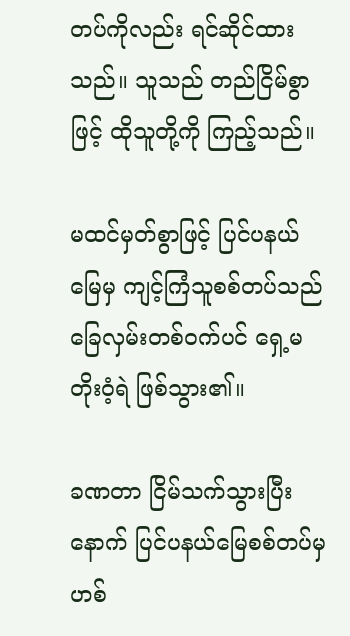တပ်ကိုလည်း ရင်ဆိုင်ထားသည်။ သူသည် တည်ငြိမ်စွာဖြင့် ထိုသူတို့ကို ကြည့်သည်။

မထင်မှတ်စွာဖြင့် ပြင်ပနယ်မြေမှ ကျင့်ကြံသူစစ်တပ်သည် ခြေလှမ်းတစ်ဝက်ပင် ရှေ့မတိုးဝံ့ရဲ ဖြစ်သွား၏။

ခဏတာ ငြိမ်သက်သွားပြီးနောက် ပြင်ပနယ်မြေစစ်တပ်မှ ဟစ်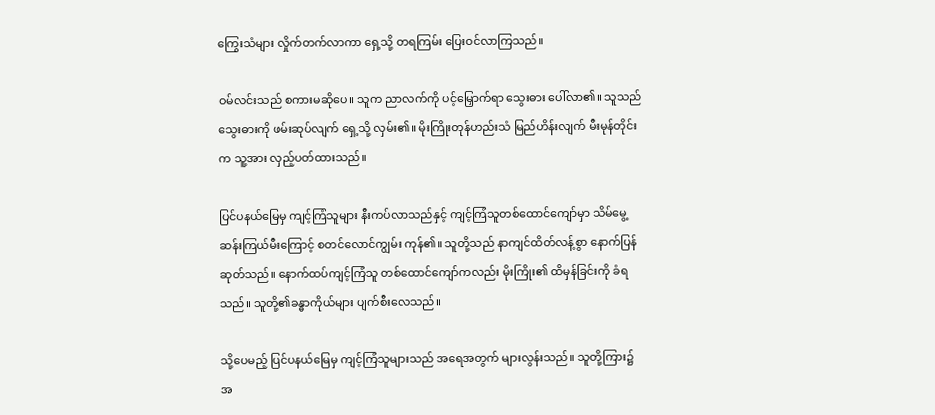ကြွေးသံများ လှိုက်တက်လာကာ ရှေ့သို့ တရကြမ်း ပြေးဝင်လာကြသည်။

ဝမ်လင်းသည် စကားမဆိုပေ။ သူက ညာလက်ကို ပင့်မြှောက်ရာ သွေးဓား ပေါ်လာ၏။ သူသည် သွေးဓားကို ဖမ်းဆုပ်လျက် ရှေ့သို့ လှမ်း၏။ မိုးကြိုးတုန်ဟည်းသံ မြည်ဟိန်းလျက် မီးမုန်တိုင်းက သူ့အား လှည့်ပတ်ထားသည်။

ပြင်ပနယ်မြေမှ ကျင့်ကြံသူများ နီးကပ်လာသည်နှင့် ကျင့်ကြံသူတစ်ထောင်ကျော်မှာ သိမ်မွေ့ဆန်းကြယ်မီးကြောင့် စတင်လောင်ကျွမ်း ကုန်၏။ သူတို့သည် နာကျင်ထိတ်လန့်စွာ နောက်ပြန်ဆုတ်သည်။ နောက်ထပ်ကျင့်ကြံသူ တစ်ထောင်ကျော်ကလည်း မိုးကြိုး၏ ထိမှန်ခြင်းကို ခံရသည်။ သူတို့၏ခန္ဓာကိုယ်များ ပျက်စီးလေသည်။

သို့ပေမည့် ပြင်ပနယ်မြေမှ ကျင့်ကြံသူများသည် အရေအတွက် များလွန်းသည်။ သူတို့ကြား၌ အ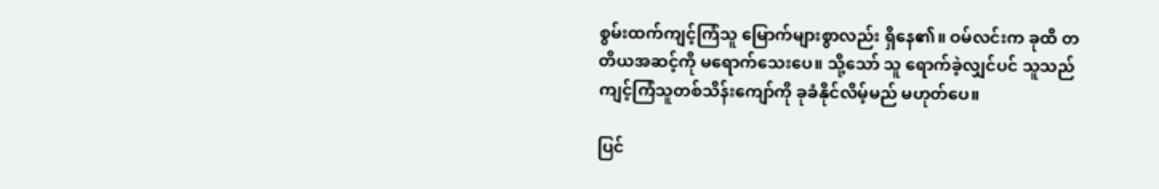စွမ်းထက်ကျင့်ကြံသူ မြောက်များစွာလည်း ရှိနေ၏။ ဝမ်လင်းက ခုထိ တတိယအဆင့်ကို မရောက်သေးပေ။ သို့သော် သူ ရောက်ခဲ့လျှင်ပင် သူသည် ကျင့်ကြံသူတစ်သိန်းကျော်ကို ခုခံနိုင်လိမ့်မည် မဟုတ်ပေ။

ပြင်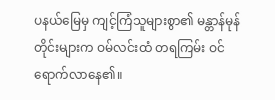ပနယ်မြေမှ ကျင့်ကြံသူများစွာ၏ မန္တာန်မုန်တိုင်းများက ဝမ်လင်းထံ တရကြမ်း ဝင်ရောက်လာနေ၏။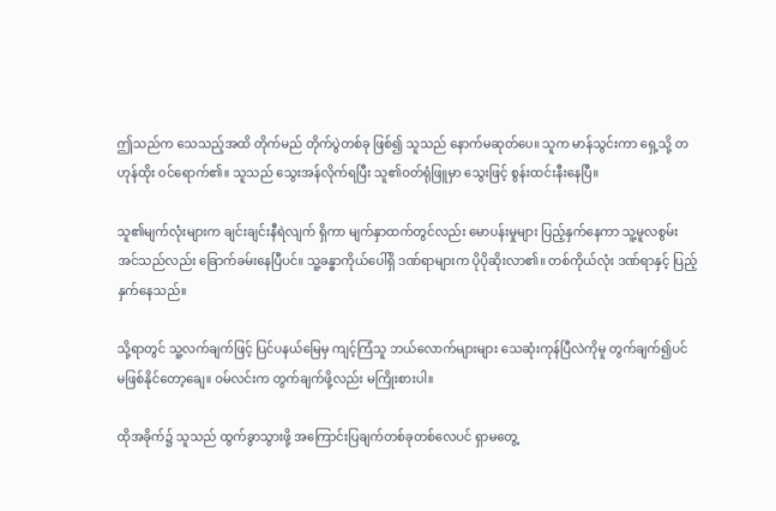ဤသည်က သေသည့်အထိ တိုက်မည် တိုက်ပွဲတစ်ခု ဖြစ်၍ သူသည် နောက်မဆုတ်ပေ။ သူက မာန်သွင်းကာ ရှေ့သို့ တဟုန်ထိုး ဝင်ရောက်၏။ သူသည် သွေးအန်လိုက်ရပြီး သူ၏ဝတ်ရုံဖြူမှာ သွေးဖြင့် စွန်းထင်းနီးနေပြီ။

သူ၏မျက်လုံးများက ချင်းချင်းနီရဲလျက် ရှိကာ မျက်နှာထက်တွင်လည်း မောပန်းမှုများ ပြည့်နှက်နေကာ သူ့မူလစွမ်းအင်သည်လည်း ခြောက်ခမ်းနေပြီပင်။ သူ့ခန္ဓာကိုယ်ပေါ်ရှိ ဒဏ်ရာများက ပိုပိုဆိုးလာ၏။ တစ်ကိုယ်လုံး ဒဏ်ရာနှင့် ပြည့်နှက်နေသည်။

သို့ရာတွင် သူ့လက်ချက်ဖြင့် ပြင်ပနယ်မြေမှ ကျင့်ကြံသူ ဘယ်လောက်များများ သေဆုံးကုန်ပြီလဲကိုမူ တွက်ချက်၍ပင် မဖြစ်နိုင်တော့ချေ။ ဝမ်လင်းက တွက်ချက်ဖို့လည်း မကြိုးစားပါ။

ထိုအခိုက်၌ သူသည် ထွက်ခွာသွားဖို့ အကြောင်းပြချက်တစ်ခုတစ်လေပင် ရှာမတွေ့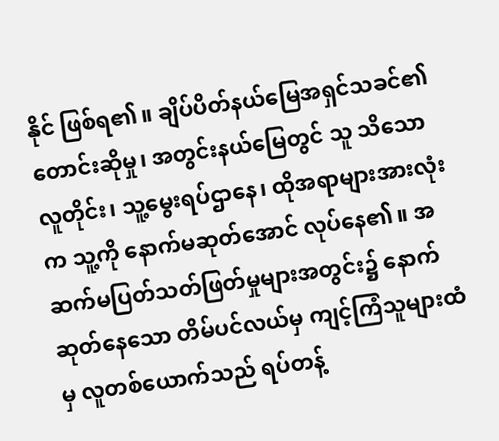နိုင် ဖြစ်ရ၏။ ချိပ်ပိတ်နယ်မြေအရှင်သခင်၏ တောင်းဆိုမှု၊ အတွင်းနယ်မြေတွင် သူ သိသော လူတိုင်း၊ သူ့မွေးရပ်ဌာနေ၊ ထိုအရာများအားလုံးက သူ့ကို နောက်မဆုတ်အောင် လုပ်နေ၏။ အဆက်မပြတ်သတ်ဖြတ်မှုများအတွင်း၌ နောက်ဆုတ်နေသော တိမ်ပင်လယ်မှ ကျင့်ကြံသူများထံမှ လူတစ်ယောက်သည် ရပ်တန့်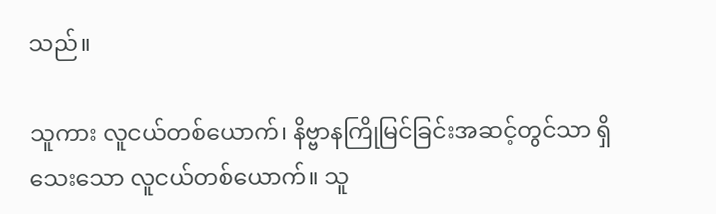သည်။

သူကား လူငယ်တစ်ယောက်၊ နိဗ္ဗာနကြိုမြင်ခြင်းအဆင့်တွင်သာ ရှိသေးသော လူငယ်တစ်ယောက်။ သူ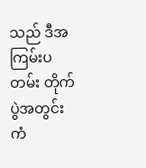သည် ဒီအကြမ်းပတမ်း တိုက်ပွဲအတွင်း ကံ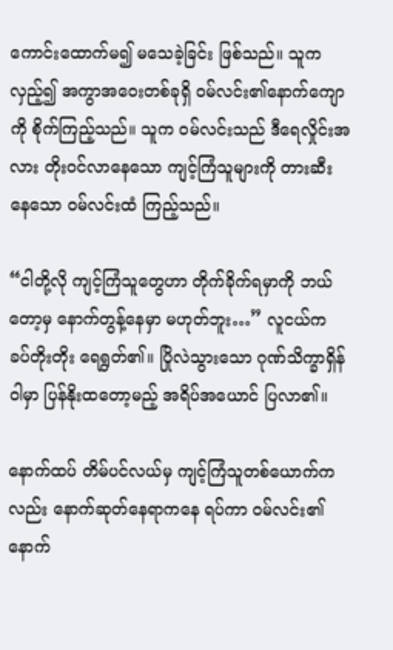ကောင်းထောက်မ၍ မသေခဲ့ခြင်း ဖြစ်သည်။ သူက လှည့်၍ အကွာအဝေးတစ်ခုရှိ ဝမ်လင်း၏နောက်ကျောကို စိုက်ကြည့်သည်။ သူက ဝမ်လင်းသည် ဒီရေလှိုင်းအလား တိုးဝင်လာနေသော ကျင့်ကြံသူများကို တားဆီးနေသော ဝမ်လင်းထံ ကြည့်သည်။

“ငါတို့လို ကျင့်ကြံသူတွေဟာ တိုက်ခိုက်ရမှာကို ဘယ်တော့မှ နောက်တွန့်နေမှာ မဟုတ်ဘူး…” လူငယ်က ခပ်တိုးတိုး ရေရွတ်၏။ ပြိုလဲသွားသော ဂုဏ်သိက္ခာရှိန်ဝါမှာ ပြန်နိုးထတော့မည့် အရိပ်အယောင် ပြလာ၏။

နောက်ထပ် တိမ်ပင်လယ်မှ ကျင့်ကြံသူတစ်ယောက်ကလည်း နောက်ဆုတ်နေရာကနေ ရပ်ကာ ဝမ်လင်း၏နောက်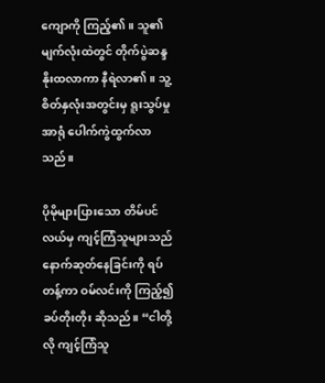ကျောကို ကြည့်၏။ သူ၏မျက်လုံးထဲတွင် တိုက်ပွဲဆန္ဒ နိုးထလာကာ နီရဲလာ၏။ သူ့စိတ်နှလုံးအတွင်းမှ ရူးသွပ်မှုအာရုံ ပေါက်ကွဲထွက်လာသည်။

ပိုမိုများပြားသော တိမ်ပင်လယ်မှ ကျင့်ကြံသူများသည် နောက်ဆုတ်နေခြင်းကို ရပ်တန့်ကာ ဝမ်လင်းကို ကြည့်၍ ခပ်တိုးတိုး ဆိုသည်။ “ငါတို့လို ကျင့်ကြံသူ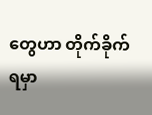တွေဟာ တိုက်ခိုက်ရမှာ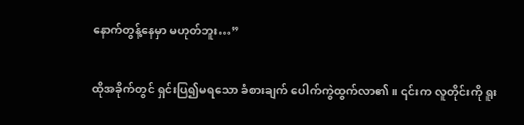နောက်တွန့်နေမှာ မဟုတ်ဘူး…”

ထိုအခိုက်တွင် ရှင်းပြ၍မရသော ခံစားချက် ပေါက်ကွဲထွက်လာ၏။ ၎င်းက လူတိုင်းကို ရူး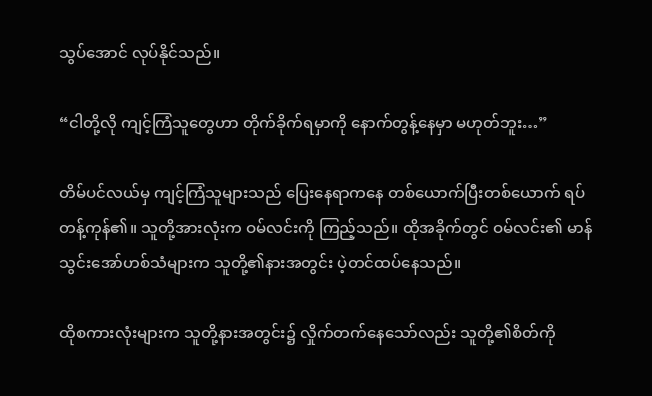သွပ်အောင် လုပ်နိုင်သည်။

“ငါတို့လို ကျင့်ကြံသူတွေဟာ တိုက်ခိုက်ရမှာကို နောက်တွန့်နေမှာ မဟုတ်ဘူး…”

တိမ်ပင်လယ်မှ ကျင့်ကြံသူများသည် ပြေးနေရာကနေ တစ်ယောက်ပြီးတစ်ယောက် ရပ်တန့်ကုန်၏။ သူတို့အားလုံးက ဝမ်လင်းကို ကြည့်သည်။ ထိုအခိုက်တွင် ဝမ်လင်း၏ မာန်သွင်းအော်ဟစ်သံများက သူတို့၏နားအတွင်း ပဲ့တင်ထပ်နေသည်။

ထိုစကားလုံးများက သူတို့နားအတွင်း၌ လှိုက်တက်နေသော်လည်း သူတို့၏စိတ်ကို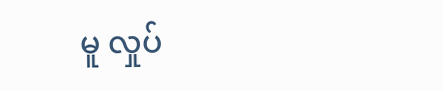မူ လှုပ်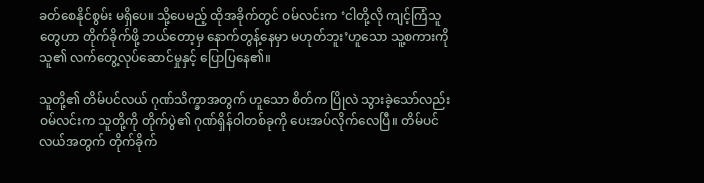ခတ်စေနိုင်စွမ်း မရှိပေ။ သို့ပေမည့် ထိုအခိုက်တွင် ဝမ်လင်းက ‘ငါတို့လို ကျင့်ကြံသူတွေဟာ တိုက်ခိုက်ဖို့ ဘယ်တော့မှ နောက်တွန့်နေမှာ မဟုတ်ဘူး’ဟူသော သူ့စကားကို သူ၏ လက်တွေ့လုပ်ဆောင်မှုနှင့် ပြောပြနေ၏။

သူတို့၏ တိမ်ပင်လယ် ဂုဏ်သိက္ခာအတွက် ဟူသော စိတ်က ပြိုလဲ သွားခဲ့သော်လည်း ဝမ်လင်းက သူတို့ကို တိုက်ပွဲ၏ ဂုဏ်ရှိန်ဝါတစ်ခုကို ပေးအပ်လိုက်လေပြီ။ တိမ်ပင်လယ်အတွက် တိုက်ခိုက်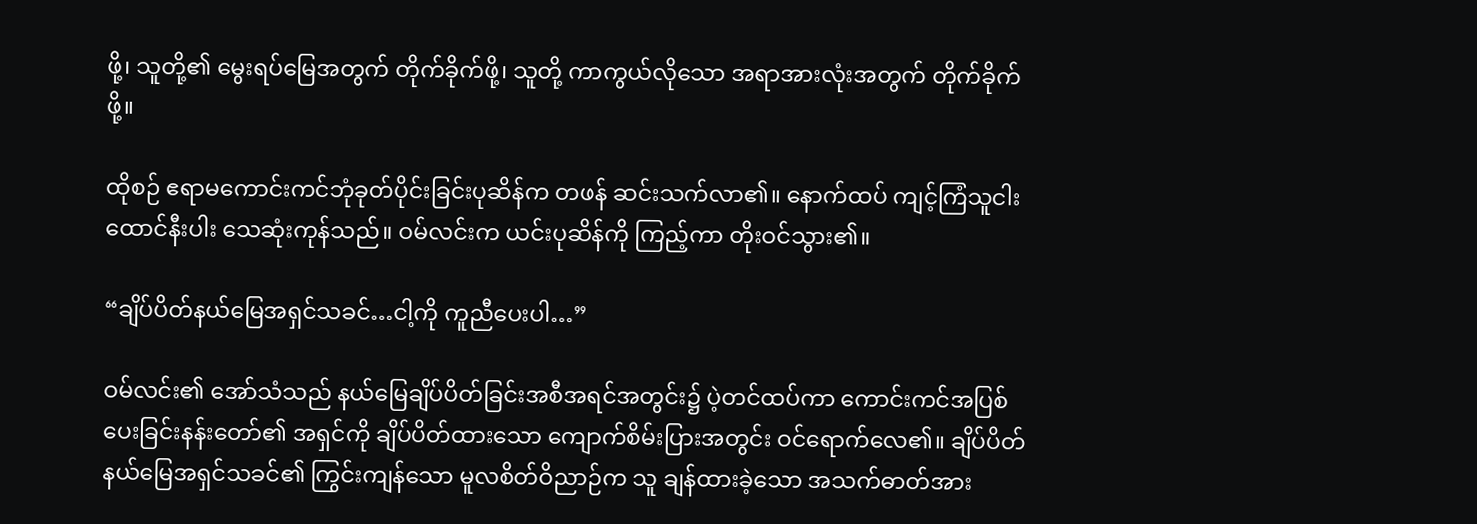ဖို့၊ သူတို့၏ မွေးရပ်မြေအတွက် တိုက်ခိုက်ဖို့၊ သူတို့ ကာကွယ်လိုသော အရာအားလုံးအတွက် တိုက်ခိုက်ဖို့။

ထိုစဉ် ဧရာမကောင်းကင်ဘုံခုတ်ပိုင်းခြင်းပုဆိန်က တဖန် ဆင်းသက်လာ၏။ နောက်ထပ် ကျင့်ကြံသူငါးထောင်နီးပါး သေဆုံးကုန်သည်။ ဝမ်လင်းက ယင်းပုဆိန်ကို ကြည့်ကာ တိုးဝင်သွား၏။

“ချိပ်ပိတ်နယ်မြေအရှင်သခင်…ငါ့ကို ကူညီပေးပါ…”

ဝမ်လင်း၏ အော်သံသည် နယ်မြေချိပ်ပိတ်ခြင်းအစီအရင်အတွင်း၌ ပဲ့တင်ထပ်ကာ ကောင်းကင်အပြစ်ပေးခြင်းနန်းတော်၏ အရှင်ကို ချိပ်ပိတ်ထားသော ကျောက်စိမ်းပြားအတွင်း ဝင်ရောက်လေ၏။ ချိပ်ပိတ်နယ်မြေအရှင်သခင်၏ ကြွင်းကျန်သော မူလစိတ်ဝိညာဉ်က သူ ချန်ထားခဲ့သော အသက်ဓာတ်အား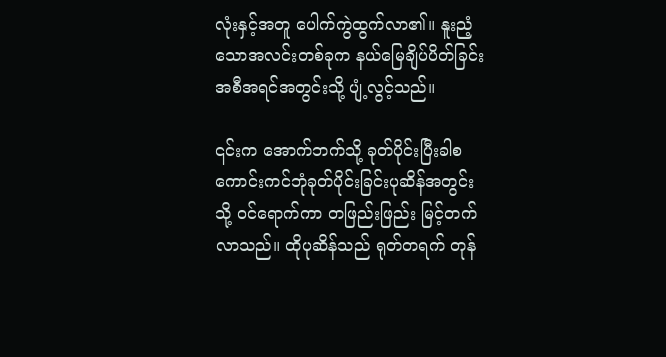လုံးနှင့်အတူ ပေါက်ကွဲထွက်လာ၏။ နူးညံ့သောအလင်းတစ်ခုက နယ်မြေချိပ်ပိတ်ခြင်းအစီအရင်အတွင်းသို့ ပျံ့လွင့်သည်။

၎င်းက အောက်ဘက်သို့ ခုတ်ပိုင်းပြီးခါစ ကောင်းကင်ဘုံခုတ်ပိုင်းခြင်းပုဆိန်အတွင်းသို့ ဝင်ရောက်ကာ တဖြည်းဖြည်း မြင့်တက်လာသည်။ ထိုပုဆိန်သည် ရုတ်တရက် တုန်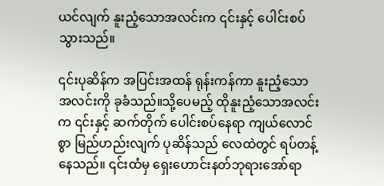ယင်လျက် နူးညံ့သောအလင်းက ၎င်းနှင့် ပေါင်းစပ်သွားသည်။

၎င်းပုဆိန်က အပြင်းအထန် ရုန်းကန်ကာ နူးညံ့သောအလင်းကို ခုခံသည်။သို့ပေမည့် ထိုနူးညံ့သောအလင်းက ၎င်းနှင့် ဆက်တိုက် ပေါင်းစပ်နေရာ ကျယ်လောင်စွာ မြည်ဟည်းလျက် ပုဆိန်သည် လေထဲတွင် ရပ်တန့်နေသည်။ ၎င်းထံမှ ရှေးဟောင်းနတ်ဘုရားအော်ရာ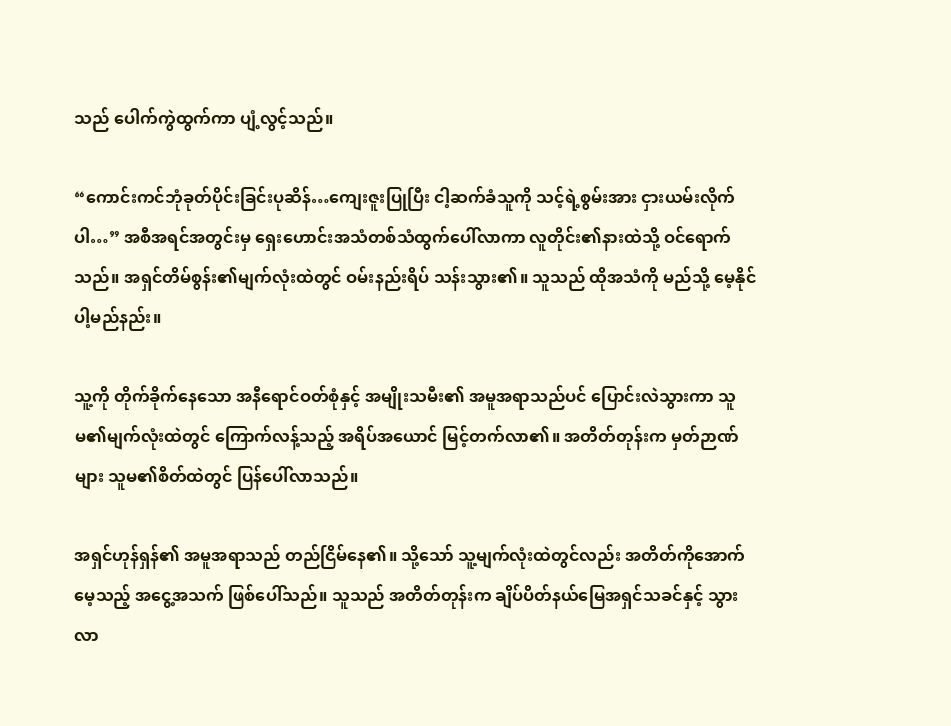သည် ပေါက်ကွဲထွက်ကာ ပျံ့လွင့်သည်။

“ကောင်းကင်ဘုံခုတ်ပိုင်းခြင်းပုဆိန်…ကျေးဇူးပြုပြီး ငါ့ဆက်ခံသူကို သင့်ရဲ့စွမ်းအား ငှားယမ်းလိုက်ပါ…” အစီအရင်အတွင်းမှ ရှေးဟောင်းအသံတစ်သံထွက်ပေါ်လာကာ လူတိုင်း၏နားထဲသို့ ဝင်ရောက်သည်။ အရှင်တိမ်စွန်း၏မျက်လုံးထဲတွင် ဝမ်းနည်းရိပ် သန်းသွား၏။ သူသည် ထိုအသံကို မည်သို့ မေ့နိုင်ပါ့မည်နည်း။

သူ့ကို တိုက်ခိုက်နေသော အနီရောင်ဝတ်စုံနှင့် အမျိုးသမီး၏ အမူအရာသည်ပင် ပြောင်းလဲသွားကာ သူမ၏မျက်လုံးထဲတွင် ကြောက်လန့်သည့် အရိပ်အယောင် မြင့်တက်လာ၏။ အတိတ်တုန်းက မှတ်ဉာဏ်များ သူမ၏စိတ်ထဲတွင် ပြန်ပေါ်လာသည်။

အရှင်ဟုန်ရှန်၏ အမူအရာသည် တည်ငြိမ်နေ၏။ သို့သော် သူ့မျက်လုံးထဲတွင်လည်း အတိတ်ကိုအောက်မေ့သည့် အငွေ့အသက် ဖြစ်ပေါ်သည်။ သူသည် အတိတ်တုန်းက ချိပ်ပိတ်နယ်မြေအရှင်သခင်နှင့် သွားလာ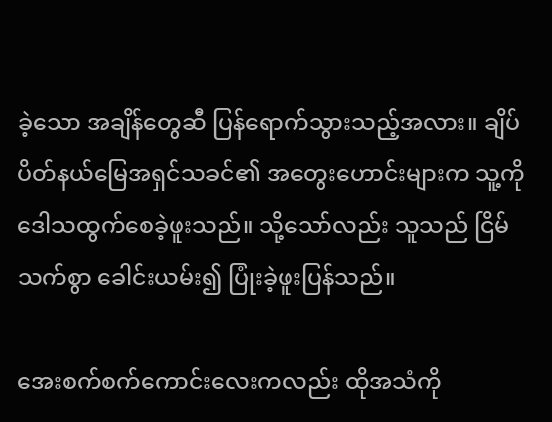ခဲ့သော အချိန်တွေဆီ ပြန်ရောက်သွားသည့်အလား။ ချိပ်ပိတ်နယ်မြေအရှင်သခင်၏ အတွေးဟောင်းများက သူ့ကို ဒေါသထွက်စေခဲ့ဖူးသည်။ သို့သော်လည်း သူသည် ငြိမ်သက်စွာ ခေါင်းယမ်း၍ ပြုံးခဲ့ဖူးပြန်သည်။

အေးစက်စက်ကောင်းလေးကလည်း ထိုအသံကို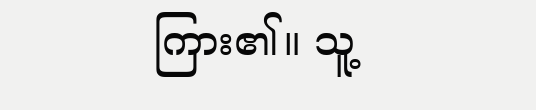ကြား၏။ သူ့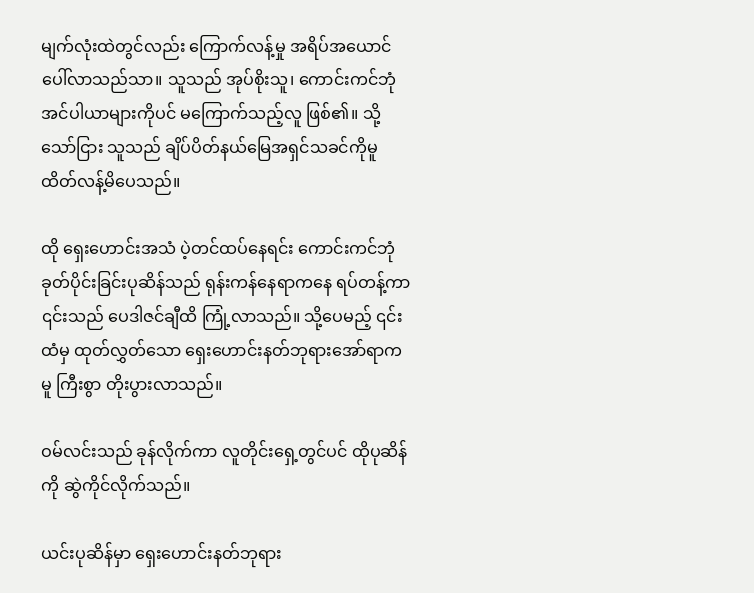မျက်လုံးထဲတွင်လည်း ကြောက်လန့်မှု အရိပ်အယောင် ပေါ်လာသည်သာ။ သူသည် အုပ်စိုးသူ၊ ကောင်းကင်ဘုံအင်ပါယာများကိုပင် မကြောက်သည့်လူ ဖြစ်၏။ သို့သော်ငြား သူသည် ချိပ်ပိတ်နယ်မြေအရှင်သခင်ကိုမူ ထိတ်လန့်မိပေသည်။

ထို ရှေးဟောင်းအသံ ပဲ့တင်ထပ်နေရင်း ကောင်းကင်ဘုံခုတ်ပိုင်းခြင်းပုဆိန်သည် ရုန်းကန်နေရာကနေ ရပ်တန့်ကာ ၎င်းသည် ပေဒါဇင်ချီထိ ကြုံ့လာသည်။ သို့ပေမည့် ၎င်းထံမှ ထုတ်လွှတ်သော ရှေးဟောင်းနတ်ဘုရားအော်ရာကမူ ကြီးစွာ တိုးပွားလာသည်။

ဝမ်လင်းသည် ခုန်လိုက်ကာ လူတိုင်းရှေ့တွင်ပင် ထိုပုဆိန်ကို ဆွဲကိုင်လိုက်သည်။

ယင်းပုဆိန်မှာ ရှေးဟောင်းနတ်ဘုရား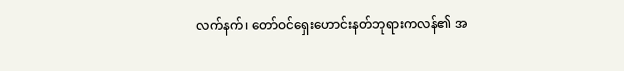လက်နက်၊ တော်ဝင်ရှေးဟောင်းနတ်ဘုရားကလန်၏ အ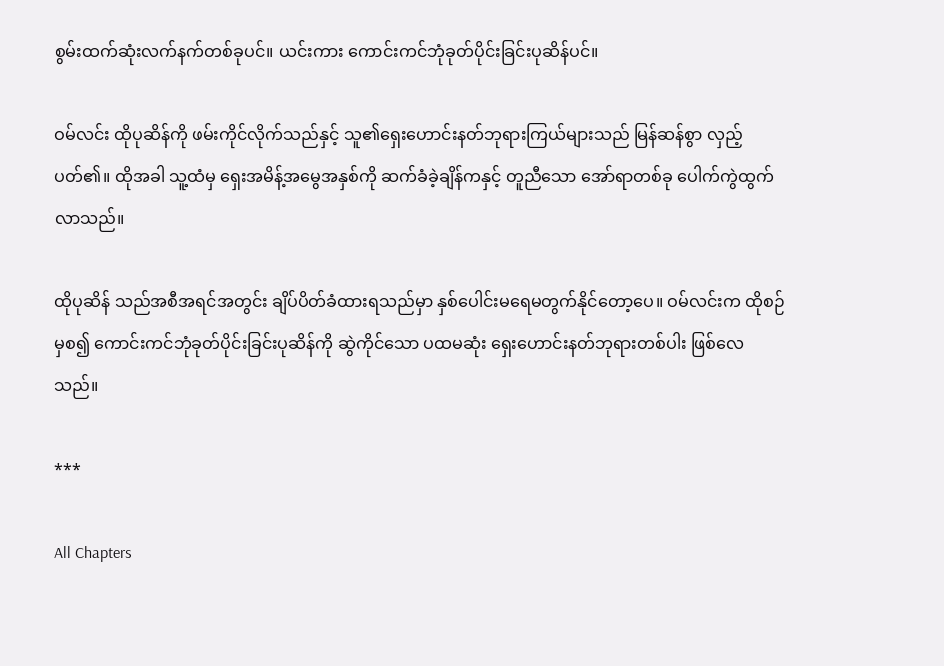စွမ်းထက်ဆုံးလက်နက်တစ်ခုပင်။ ယင်းကား ကောင်းကင်ဘုံခုတ်ပိုင်းခြင်းပုဆိန်ပင်။

ဝမ်လင်း ထိုပုဆိန်ကို ဖမ်းကိုင်လိုက်သည်နှင့် သူ၏ရှေးဟောင်းနတ်ဘုရားကြယ်များသည် မြန်ဆန်စွာ လှည့်ပတ်၏။ ထိုအခါ သူ့ထံမှ ရှေးအမိန့်အမွေအနှစ်ကို ဆက်ခံခဲ့ချိန်ကနှင့် တူညီသော အော်ရာတစ်ခု ပေါက်ကွဲထွက်လာသည်။

ထိုပုဆိန် သည်အစီအရင်အတွင်း ချိပ်ပိတ်ခံထားရသည်မှာ နှစ်ပေါင်းမရေမတွက်နိုင်တော့ပေ။ ဝမ်လင်းက ထိုစဉ်မှစ၍ ကောင်းကင်ဘုံခုတ်ပိုင်းခြင်းပုဆိန်ကို ဆွဲကိုင်သော ပထမဆုံး ရှေးဟောင်းနတ်ဘုရားတစ်ပါး ဖြစ်လေသည်။

***

All Chapters